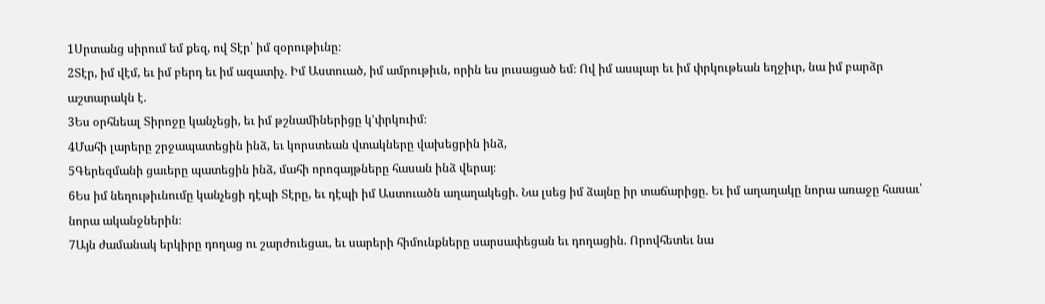1Սրտանց սիրում եմ քեզ, ով Տէր՝ իմ զօրութիւնը։
2Տէր, իմ վէմ, եւ իմ բերդ եւ իմ ազատիչ. Իմ Աստուած, իմ ամրութիւն, որին ես յուսացած եմ։ Ով իմ ասպար եւ իմ փրկութեան եղջիւր, նա իմ բարձր աշտարակն է.
3Ես օրհնեալ Տիրոջը կանչեցի, եւ իմ թշնամիներիցը կ’փրկուիմ։
4Մահի լարերը շրջապատեցին ինձ, եւ կորստեան վտակները վախեցրին ինձ,
5Գերեզմանի ցաւերը պատեցին ինձ, մահի որոգայթները հասան ինձ վերայ։
6Ես իմ նեղութիւնումը կանչեցի դէպի Տէրը, եւ դէպի իմ Աստուածն աղաղակեցի. Նա լսեց իմ ձայնը իր տաճարիցը. Եւ իմ աղաղակը նորա առաջը հասաւ՝ նորա ականջներին։
7Այն ժամանակ երկիրը դողաց ու շարժուեցաւ, եւ սարերի հիմունքները սարսափեցան եւ դողացին. Որովհետեւ նա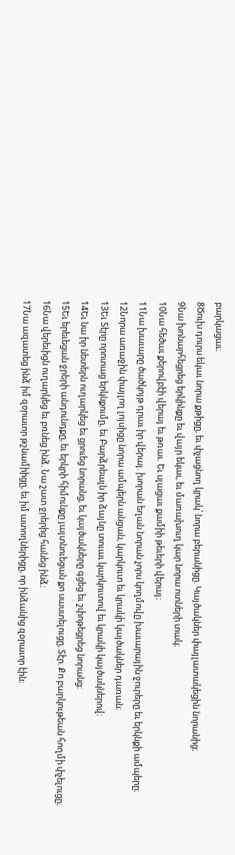բարկացաւ։
8Ծուխ դուրս եկաւ նորա քթիցը, եւ փչացնող կրակ՝ նորա բերանիցը. Կայծակներ փայլատակեցին նորանից։
9Նա խոնարհեցրեց երկինքը եւ վայր եկաւ, եւ մառախուղ կար նորա ոտների տակ։
10Նա հեծաւ քերովբէի վերայ եւ թռաւ. Եւ սլացաւ քամիի թեւերի վերայ։
11Նա խաւարը ծածկոյթ դրաւ իր վերայ. խորան եղան նորան չորս կողմովը խաւարային ջուրերը եւ երկնքի ամպերը։
12Նորա առաջին փայլող լոյսիցը նորա ամպերն անցան, կարկուտ եւ կրակի կայծակներ դառան։
13Եւ Տէրը որոտաց երկնքումը, եւ Բարձրեալն իր ձայնը տուաւ կարկուտով եւ կրակի կայծակներով։
14Եւ նա իր նետերն ուղարկեց եւ ցրուեց նորանց, եւ կայծակները գցեց եւ շփոթեցրեց նորանց։
15Եւ երեւեցան ջրերի անդունդքը, եւ երկրի հիմունքը յայտնուեցան քո սաստելուցը, Տէր. Քո բարկութեան հողմի փչելուցը։
16Նա վերեւիցն ուղարկեց եւ բռնեց ինձ. Նա շատ ջրերից հանեց ինձ։
17Նա ազատեց ինձ իմ զօրաւոր թշնամիիցը, եւ իմ ատողներիցը, որ ինձանից զօրաւոր էին։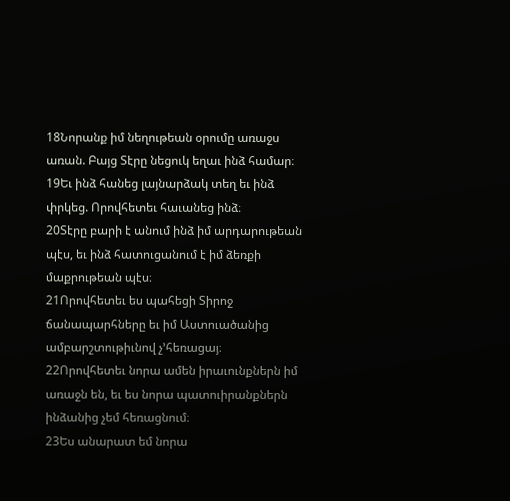18Նորանք իմ նեղութեան օրումը առաջս առան. Բայց Տէրը նեցուկ եղաւ ինձ համար։
19Եւ ինձ հանեց լայնարձակ տեղ եւ ինձ փրկեց. Որովհետեւ հաւանեց ինձ։
20Տէրը բարի է անում ինձ իմ արդարութեան պէս, եւ ինձ հատուցանում է իմ ձեռքի մաքրութեան պէս։
21Որովհետեւ ես պահեցի Տիրոջ ճանապարհները եւ իմ Աստուածանից ամբարշտութիւնով չ’հեռացայ։
22Որովհետեւ նորա ամեն իրաւունքներն իմ առաջն են, եւ ես նորա պատուիրանքներն ինձանից չեմ հեռացնում։
23Ես անարատ եմ նորա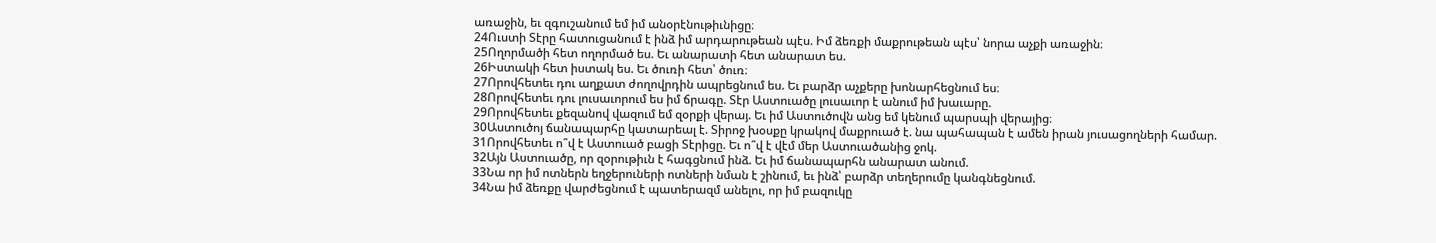առաջին, եւ զգուշանում եմ իմ անօրէնութիւնիցը։
24Ուստի Տէրը հատուցանում է ինձ իմ արդարութեան պէս. Իմ ձեռքի մաքրութեան պէս՝ նորա աչքի առաջին։
25Ողորմածի հետ ողորմած ես. Եւ անարատի հետ անարատ ես.
26Իստակի հետ իստակ ես. Եւ ծուռի հետ՝ ծուռ։
27Որովհետեւ դու աղքատ ժողովրդին ապրեցնում ես. Եւ բարձր աչքերը խոնարհեցնում ես։
28Որովհետեւ դու լուսաւորում ես իմ ճրագը. Տէր Աստուածը լուսաւոր է անում իմ խաւարը.
29Որովհետեւ քեզանով վազում եմ զօրքի վերայ. Եւ իմ Աստուծովն անց եմ կենում պարսպի վերայից։
30Աստուծոյ ճանապարհը կատարեալ է. Տիրոջ խօսքը կրակով մաքրուած է. նա պահապան է ամեն իրան յուսացողների համար.
31Որովհետեւ ո՞վ է Աստուած բացի Տէրիցը. Եւ ո՞վ է վէմ մեր Աստուածանից ջոկ.
32Այն Աստուածը, որ զօրութիւն է հագցնում ինձ. Եւ իմ ճանապարհն անարատ անում.
33Նա որ իմ ոտներն եղջերուների ոտների նման է շինում, եւ ինձ՝ բարձր տեղերումը կանգնեցնում.
34Նա իմ ձեռքը վարժեցնում է պատերազմ անելու, որ իմ բազուկը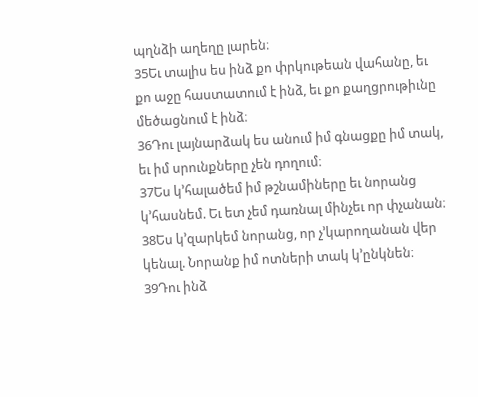պղնձի աղեղը լարեն։
35Եւ տալիս ես ինձ քո փրկութեան վահանը, եւ քո աջը հաստատում է ինձ, եւ քո քաղցրութիւնը մեծացնում է ինձ։
36Դու լայնարձակ ես անում իմ գնացքը իմ տակ, եւ իմ սրունքները չեն դողում։
37Ես կ’հալածեմ իմ թշնամիները եւ նորանց կ’հասնեմ. Եւ ետ չեմ դառնալ մինչեւ որ փչանան։
38Ես կ’զարկեմ նորանց, որ չ’կարողանան վեր կենալ. Նորանք իմ ոտների տակ կ’ընկնեն։
39Դու ինձ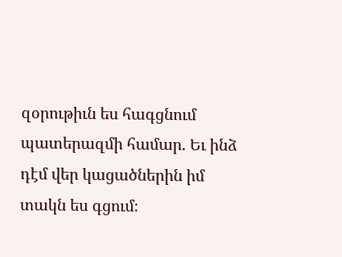զօրութիւն ես հագցնում պատերազմի համար. Եւ ինձ դէմ վեր կացածներին իմ տակն ես գցում։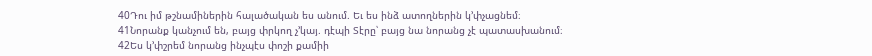40Դու իմ թշնամիներին հալածական ես անում. Եւ ես ինձ ատողներին կ’փչացնեմ։
41Նորանք կանչում են, բայց փրկող չ’կայ. դէպի Տէրը՝ բայց նա նորանց չէ պատասխանում։
42Ես կ’փշրեմ նորանց ինչպէս փոշի քամիի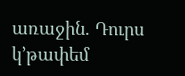առաջին. Դուրս կ’թափեմ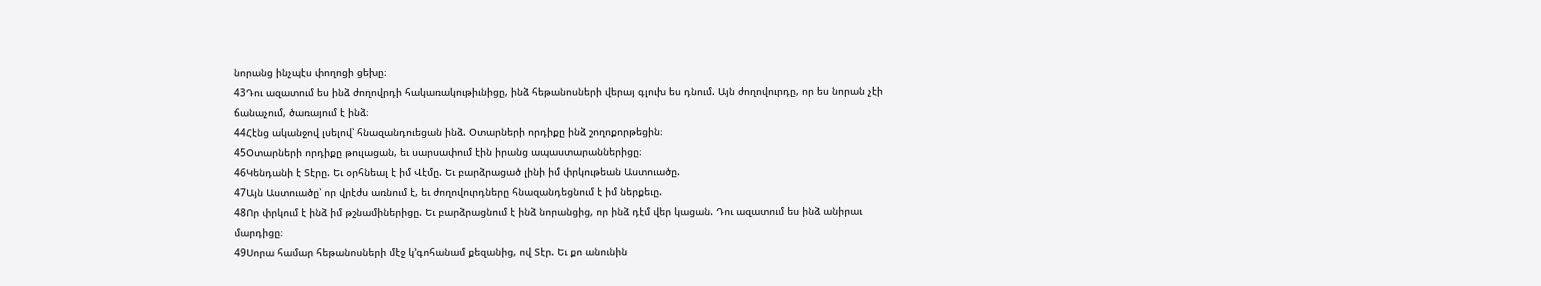նորանց ինչպէս փողոցի ցեխը։
43Դու ազատում ես ինձ ժողովրդի հակառակութիւնիցը, ինձ հեթանոսների վերայ գլուխ ես դնում. Այն ժողովուրդը, որ ես նորան չէի ճանաչում, ծառայում է ինձ։
44Հէնց ականջով լսելով՝ հնազանդուեցան ինձ. Օտարների որդիքը ինձ շողոքորթեցին։
45Օտարների որդիքը թուլացան, եւ սարսափում էին իրանց ապաստարաններիցը։
46Կենդանի է Տէրը. Եւ օրհնեալ է իմ Վէմը. Եւ բարձրացած լինի իմ փրկութեան Աստուածը.
47Այն Աստուածը՝ որ վրէժս առնում է, եւ ժողովուրդները հնազանդեցնում է իմ ներքեւը.
48Որ փրկում է ինձ իմ թշնամիներիցը. Եւ բարձրացնում է ինձ նորանցից, որ ինձ դէմ վեր կացան. Դու ազատում ես ինձ անիրաւ մարդիցը։
49Սորա համար հեթանոսների մէջ կ’գոհանամ քեզանից, ով Տէր. Եւ քո անունին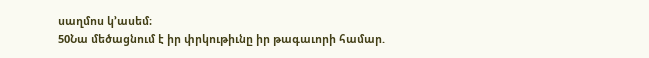սաղմոս կ’ասեմ։
50Նա մեծացնում է իր փրկութիւնը իր թագաւորի համար.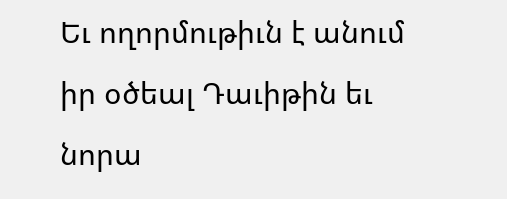Եւ ողորմութիւն է անում իր օծեալ Դաւիթին եւ նորա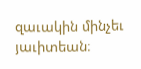զաւակին մինչեւ յաւիտեան։